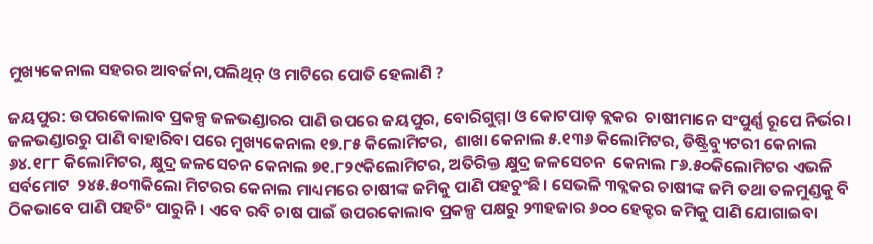ମୁଖ୍ୟକେନାଲ ସହରର ଆବର୍ଜନା,ପଲିଥିନ୍ ଓ ମାଟିରେ ପୋତି ହେଲାଣି ?

ଜୟପୁର: ଉପରକୋଲାବ ପ୍ରକଳ୍ପ ଜଳଭଣ୍ଡାରର ପାଣି ଉପରେ ଜୟପୁର, ବୋରିଗୁମ୍ମା ଓ କୋଟପାଡ଼ ବ୍ଲକର  ଚାଷୀମାନେ ସଂପୁର୍ଣ୍ଣ ରୂପେ ନିର୍ଭର।  ଜଳଭଣ୍ଡାରରୁ ପାଣି ବାହାରିବା ପରେ ମୁଖ୍ୟକେନାଲ ୧୭.୮୫ କିଲୋମିଟର,  ଶାଖା କେନାଲ ୫.୧୩୬ କିଲୋମିଟର, ଡିଷ୍ଟ୍ରିବ୍ୟୁଟରୀ କେନାଲ  ୬୪.୧୮୮ କିଲୋମିଟର, କ୍ଷୁଦ୍ର ଜଳସେଚନ କେନାଲ ୭୧.୮୨୯କିଲୋମିଟର, ଅତିରିକ୍ତ କ୍ଷୁଦ୍ର ଜଳସେଚନ  କେ‌ନାଲ ୮୬.୫୦କିଲୋମିଟର ଏଭଳି ସର୍ବମୋଟ  ୨୪୫.୫୦୩କିଲୋ ମିଟରର କେନାଲ ମାଧ୍ୟମରେ ଚାଷୀଙ୍କ ଜମିକୁ ପାଣି ପହଚୁଂଛି। ସେଭଳି ୩ବ୍ଲକର ଚାଷୀଙ୍କ ଜମି ତଥା ତଳମୁଣ୍ଡକୁ ବି ଠିକଭାବେ ପାଣି ପହଚିଂ ପାରୁନି। ଏବେ ରବି ଚାଷ ପାଇଁ ଉପରକୋଲାବ ପ୍ରକଳ୍ପ ପକ୍ଷରୁ ୨୩ହଜାର ୬୦୦ ହେକ୍ଟର ଜମିକୁ ପାଣି ଯୋଗାଇବା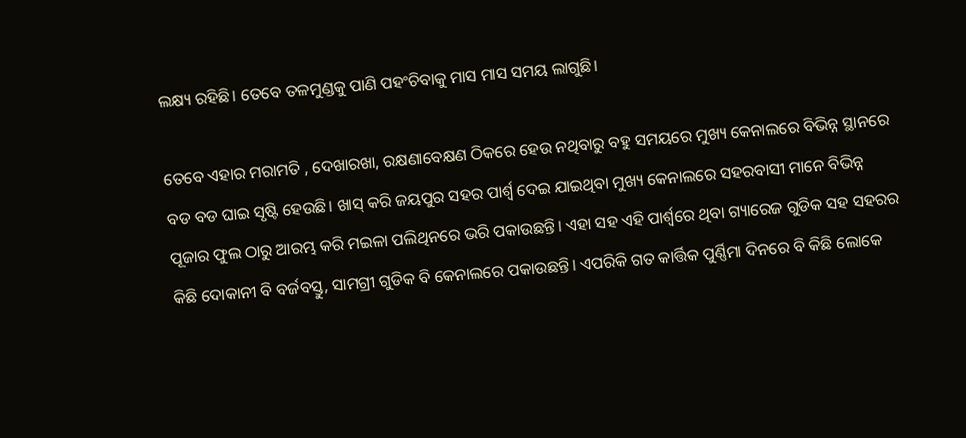ଲକ୍ଷ୍ୟ ରହିଛି। ତେବେ ତଳମୁଣ୍ଡକୁ ପାଣି ପହଂଚିବାକୁ ମାସ ମାସ ସମୟ ଲାଗୁଛି।

ତେବେ ଏହାର ମରାମତି , ଦେଖାରଖା, ରକ୍ଷଣାବେକ୍ଷଣ ଠିକରେ ହେଉ ନଥିବାରୁ ବହୁ ସମୟରେ ମୁଖ୍ୟ କେନାଲରେ ବିଭିନ୍ନ ସ୍ଥାନରେ ବଡ ବଡ ଘାଇ ସୃଷ୍ଟି ହେଉଛି। ଖାସ୍ କରି ଜୟପୁର ସହର ପାର୍ଶ୍ବ ଦେଇ ଯାଇଥିବା ମୁଖ୍ୟ କେନାଲରେ ସହରବାସୀ ମାନେ ବିଭିନ୍ନ ପୂଜାର ଫୁଲ ଠାରୁ ଆରମ୍ଭ କରି ମଇଳା ପଲିଥିନରେ ଭରି ପକାଉଛନ୍ତି। ଏହା ସହ ଏହି ପାର୍ଶ୍ବରେ ଥିବା ଗ୍ୟାରେଜ ଗୁଡିକ ସହ ସହରର କିଛି ଦୋକାନୀ ବି ବର୍ଜବସ୍ତୁ, ସାମଗ୍ରୀ ଗୁଡିକ ବି କେନାଲରେ ପକାଉଛନ୍ତି। ଏପରିକି ଗତ କାର୍ତ୍ତିକ ପୁର୍ଣ୍ଣିମା ଦିନରେ ବି କିଛି ଲୋକେ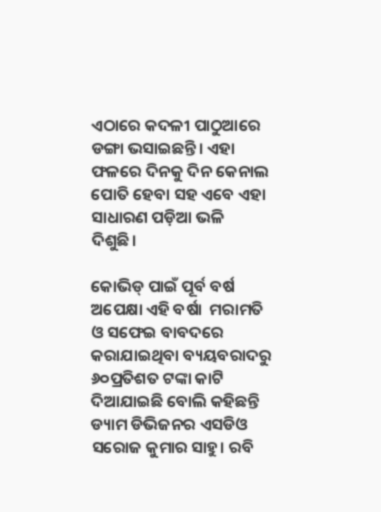ଏଠାରେ କଦଳୀ ପାଠୁଆରେ ଡଙ୍ଗା ଭସାଇଛନ୍ତି। ଏହା ଫଳରେ ଦିନକୁ ଦିନ କେନାଲ ପୋତି ହେବା ସହ ଏବେ ଏହା ସାଧାରଣ ପଡ଼ିଆ ଭଳି ଦିଶୁଛି।

କୋଭିଡ୍ ପାଇଁ ପୂର୍ବ ବର୍ଷ ଅପେକ୍ଷା ଏହି ବର୍ଷା  ମରାମତି ଓ ସଫେଇ ବାବଦରେ କରାଯାଇଥିବା ବ୍ୟୟବରାଦରୁ ୬୦ପ୍ରତିଶତ ଟଙ୍କା କାଟି ଦିଆଯାଇଛି ବୋଲି କହିଛନ୍ତି  ଡ୍ୟାମ ଡିଭିଜନର ଏସଡିଓ ସରୋଜ କୁମାର ସାହୁ। ରବି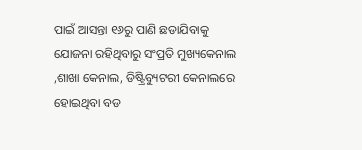ପାଇଁ ଆସନ୍ତା ୧୬ରୁ ପାଣି ଛଡାଯିବାକୁ ଯୋଜନା ରହିଥିବାରୁ ସଂପ୍ରତି ମୁଖ୍ୟକେନାଲ ,ଶାଖା କେନାଲ, ଡିଷ୍ଟ୍ରିବ୍ୟୁଟରୀ କେନାଲରେ ହୋଇଥିବା ବଡ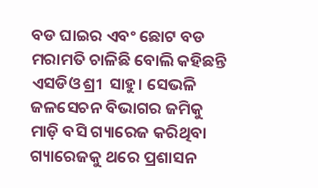ବଡ ଘାଇର ଏବଂ ଛୋଟ ବଡ ମରାମତି ଚାଳିଛି ବୋଲି କହିଛନ୍ତି ଏସଡିଓ ଶ୍ରୀ  ସାହୁ। ସେଭଳି ଜଳସେଚନ ବିଭାଗର ଜମିକୁ ମାଡ଼ି ବସି ଗ୍ୟାରେଜ କରିଥିବା ଗ୍ୟାରେଜକୁ ଥରେ ପ୍ରଶାସନ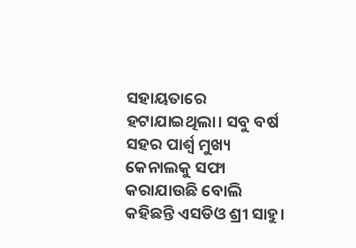ସହାୟତାରେ ହଟାଯାଇଥିଲା। ସବୁ ବର୍ଷ ସହର ପାର୍ଶ୍ବ ମୁଖ୍ୟ କେନାଲକୁ ସଫା କରାଯାଉଛି ବୋଲି କହିଛନ୍ତି ଏସଡିଓ ଶ୍ରୀ ସାହୁ।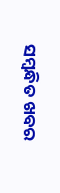ସମ୍ବନ୍ଧିତ ଖବର